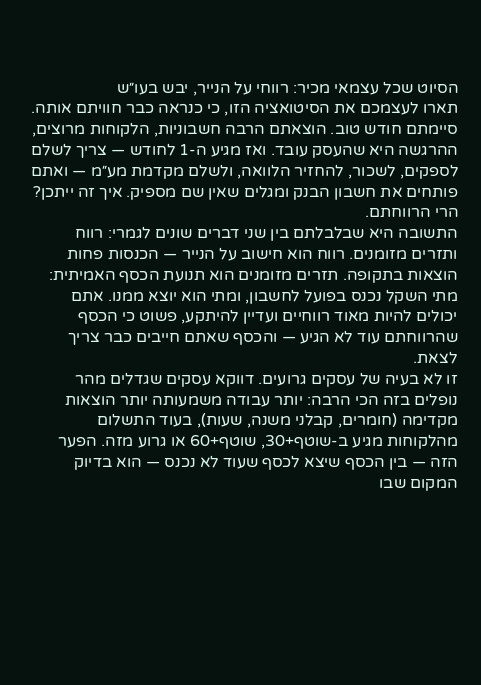הסיוט שכל עצמאי מכיר: רווחי על הנייר, יבש בעו״ש
תארו לעצמכם את הסיטואציה הזו, כי כנראה כבר חוויתם אותה. סיימתם חודש טוב. הוצאתם הרבה חשבוניות, הלקוחות מרוצים, ההרגשה היא שהעסק עובד. ואז מגיע ה-1 לחודש — צריך לשלם לספקים, לשכור, להחזיר הלוואה, ולשלם מקדמת מע״מ — ואתם פותחים את חשבון הבנק ומגלים שאין שם מספיק. איך זה ייתכן? הרי הרווחתם.
התשובה היא שבלבלתם בין שני דברים שונים לגמרי: רווח ותזרים מזומנים. רווח הוא חישוב על הנייר — הכנסות פחות הוצאות בתקופה. תזרים מזומנים הוא תנועת הכסף האמיתית: מתי השקל נכנס בפועל לחשבון, ומתי הוא יוצא ממנו. אתם יכולים להיות מאוד רווחיים ועדיין להיתקע, פשוט כי הכסף שהרווחתם עוד לא הגיע — והכסף שאתם חייבים כבר צריך לצאת.
זו לא בעיה של עסקים גרועים. דווקא עסקים שגדלים מהר נופלים בזה הכי הרבה: יותר עבודה משמעותה יותר הוצאות מקדימה (חומרים, קבלני משנה, שעות), בעוד התשלום מהלקוחות מגיע ב-שוטף+30, שוטף+60 או גרוע מזה. הפער הזה — בין הכסף שיצא לכסף שעוד לא נכנס — הוא בדיוק המקום שבו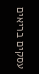עסקים בריאים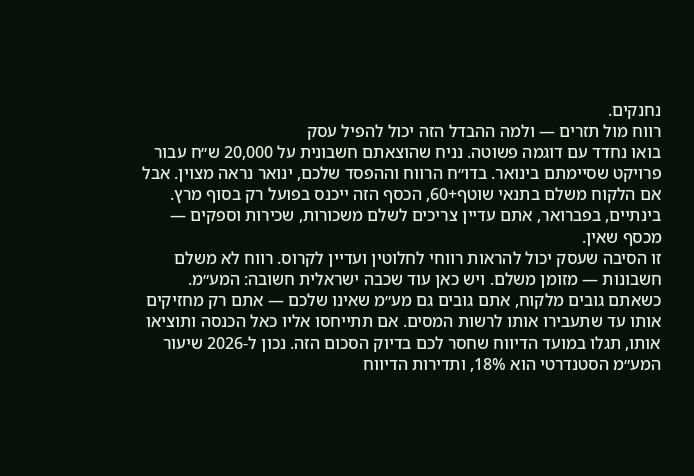נחנקים.
רווח מול תזרים — ולמה ההבדל הזה יכול להפיל עסק
בואו נחדד עם דוגמה פשוטה. נניח שהוצאתם חשבונית על 20,000 ש״ח עבור פרויקט שסיימתם בינואר. בדו״ח הרווח וההפסד שלכם, ינואר נראה מצוין. אבל אם הלקוח משלם בתנאי שוטף+60, הכסף הזה ייכנס בפועל רק בסוף מרץ. בינתיים, בפברואר, אתם עדיין צריכים לשלם משכורות, שכירות וספקים — מכסף שאין.
זו הסיבה שעסק יכול להראות רווחי לחלוטין ועדיין לקרוס. רווח לא משלם חשבונות — מזומן משלם. ויש כאן עוד שכבה ישראלית חשובה: המע״מ. כשאתם גובים מלקוח, אתם גובים גם מע״מ שאינו שלכם — אתם רק מחזיקים אותו עד שתעבירו אותו לרשות המסים. אם תתייחסו אליו כאל הכנסה ותוציאו אותו, תגלו במועד הדיווח שחסר לכם בדיוק הסכום הזה. נכון ל-2026 שיעור המע״מ הסטנדרטי הוא 18%, ותדירות הדיווח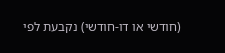(חודשי או דו-חודשי) נקבעת לפי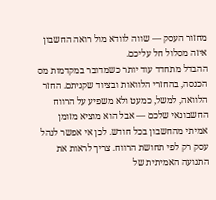מחזור העסק — שווה לוודא מול רואה החשבון איזה מסלול חל עליכם.
ההבדל מתחדד עוד יותר כשמדובר במקדמות מס הכנסה, בהחזרי הלוואות ובציוד שקניתם. החזר הלוואה, למשל, כמעט ולא משפיע על הרווח החשבונאי שלכם — אבל הוא מוציא מזומן אמיתי מהחשבון בכל חודש. לכן אי אפשר לנהל עסק רק לפי תחושת הרווח. צריך לראות את התנועה האמיתית של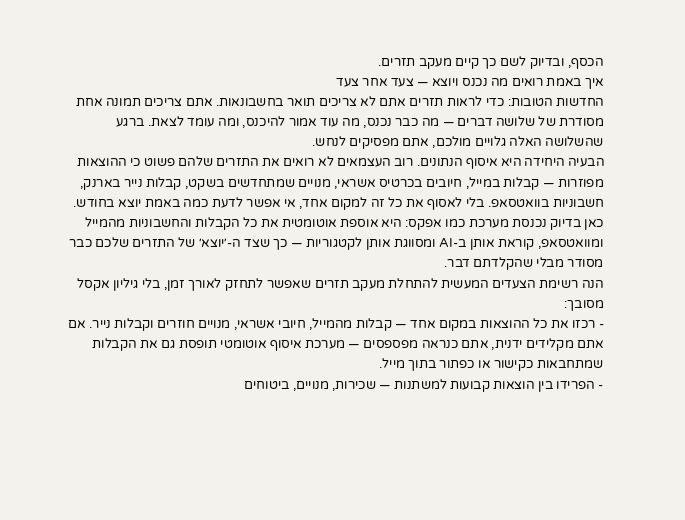הכסף, ובדיוק לשם כך קיים מעקב תזרים.
איך באמת רואים מה נכנס ויוצא — צעד אחר צעד
החדשות הטובות: כדי לראות תזרים אתם לא צריכים תואר בחשבונאות. אתם צריכים תמונה אחת מסודרת של שלושה דברים — מה כבר נכנס, מה עוד אמור להיכנס, ומה עומד לצאת. ברגע שהשלושה האלה גלויים מולכם, אתם מפסיקים לנחש.
הבעיה היחידה היא איסוף הנתונים. רוב העצמאים לא רואים את התזרים שלהם פשוט כי ההוצאות מפוזרות — קבלות במייל, חיובים בכרטיס אשראי, מנויים שמתחדשים בשקט, קבלות נייר בארנק, חשבוניות בוואטסאפ. בלי לאסוף את כל זה למקום אחד, אי אפשר לדעת כמה באמת יוצא בחודש. כאן בדיוק נכנסת מערכת כמו אפקס: היא אוספת אוטומטית את כל הקבלות והחשבוניות מהמייל ומוואטסאפ, קוראת אותן ב-AI ומסווגת אותן לקטגוריות — כך שצד ה-׳יוצא׳ של התזרים שלכם כבר מסודר מבלי שהקלדתם דבר.
הנה רשימת הצעדים המעשית להתחלת מעקב תזרים שאפשר לתחזק לאורך זמן, בלי גיליון אקסל מסובך:
- רכזו את כל ההוצאות במקום אחד — קבלות מהמייל, חיובי אשראי, מנויים חוזרים וקבלות נייר. אם אתם מקלידים ידנית, אתם כנראה מפספסים — מערכת איסוף אוטומטי תופסת גם את הקבלות שמתחבאות כקישור או כפתור בתוך מייל.
- הפרידו בין הוצאות קבועות למשתנות — שכירות, מנויים, ביטוחים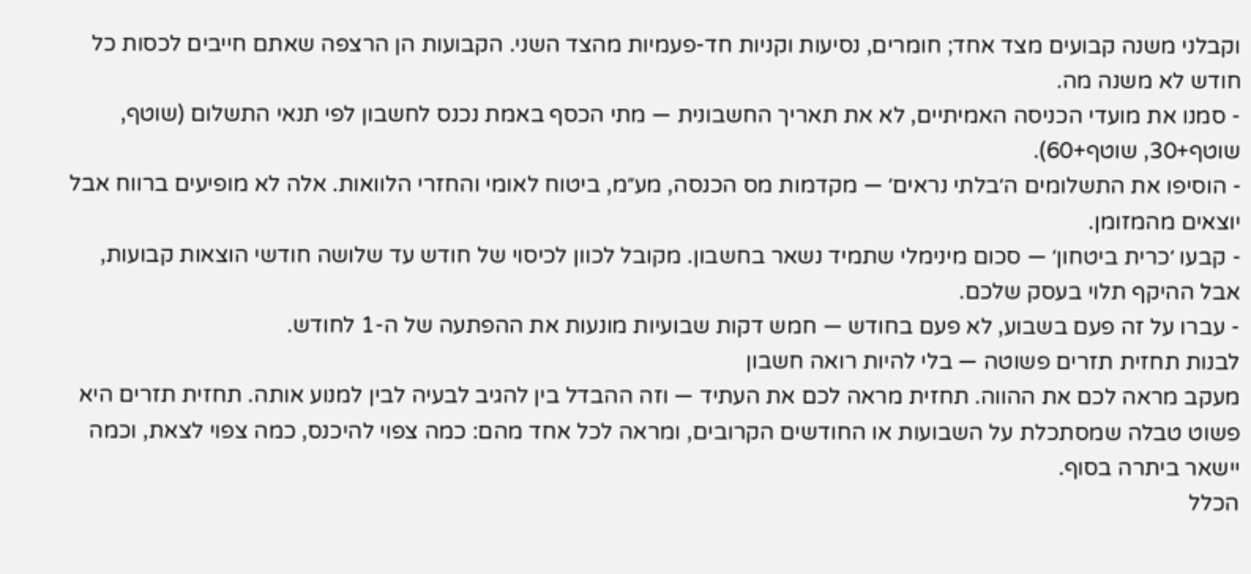וקבלני משנה קבועים מצד אחד; חומרים, נסיעות וקניות חד-פעמיות מהצד השני. הקבועות הן הרצפה שאתם חייבים לכסות כל חודש לא משנה מה.
- סמנו את מועדי הכניסה האמיתיים, לא את תאריך החשבונית — מתי הכסף באמת נכנס לחשבון לפי תנאי התשלום (שוטף, שוטף+30, שוטף+60).
- הוסיפו את התשלומים ה׳בלתי נראים׳ — מקדמות מס הכנסה, מע״מ, ביטוח לאומי והחזרי הלוואות. אלה לא מופיעים ברווח אבל יוצאים מהמזומן.
- קבעו ׳כרית ביטחון׳ — סכום מינימלי שתמיד נשאר בחשבון. מקובל לכוון לכיסוי של חודש עד שלושה חודשי הוצאות קבועות, אבל ההיקף תלוי בעסק שלכם.
- עברו על זה פעם בשבוע, לא פעם בחודש — חמש דקות שבועיות מונעות את ההפתעה של ה-1 לחודש.
לבנות תחזית תזרים פשוטה — בלי להיות רואה חשבון
מעקב מראה לכם את ההווה. תחזית מראה לכם את העתיד — וזה ההבדל בין להגיב לבעיה לבין למנוע אותה. תחזית תזרים היא פשוט טבלה שמסתכלת על השבועות או החודשים הקרובים, ומראה לכל אחד מהם: כמה צפוי להיכנס, כמה צפוי לצאת, וכמה יישאר ביתרה בסוף.
הכלל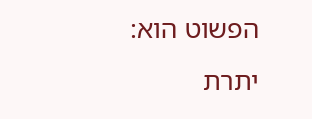הפשוט הוא: יתרת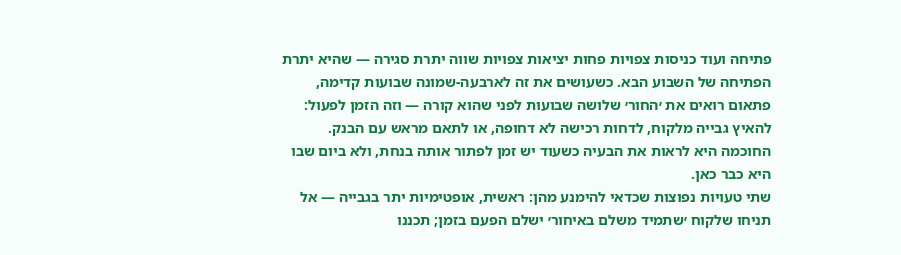פתיחה ועוד כניסות צפויות פחות יציאות צפויות שווה יתרת סגירה — שהיא יתרת הפתיחה של השבוע הבא. כשעושים את זה לארבעה-שמונה שבועות קדימה, פתאום רואים את ׳החור׳ שלושה שבועות לפני שהוא קורה — וזה הזמן לפעול: להאיץ גבייה מלקוח, לדחות רכישה לא דחופה, או לתאם מראש עם הבנק. החוכמה היא לראות את הבעיה כשעוד יש זמן לפתור אותה בנחת, ולא ביום שבו היא כבר כאן.
שתי טעויות נפוצות שכדאי להימנע מהן: ראשית, אופטימיות יתר בגבייה — אל תניחו שלקוח ׳שתמיד משלם באיחור׳ ישלם הפעם בזמן; תכננו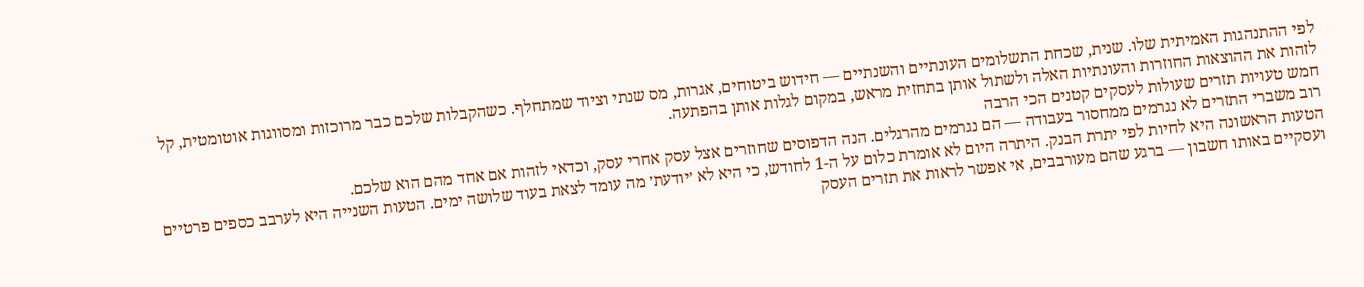לפי ההתנהגות האמיתית שלו. שנית, שכחת התשלומים העונתיים והשנתיים — חידוש ביטוחים, אגרות, מס שנתי וציוד שמתחלף. כשהקבלות שלכם כבר מרוכזות ומסווגות אוטומטית, קל לזהות את ההוצאות החוזרות והעונתיות האלה ולשתול אותן בתחזית מראש, במקום לגלות אותן בהפתעה.
חמש טעויות תזרים שעולות לעסקים קטנים הכי הרבה
רוב משברי התזרים לא נגרמים ממחסור בעבודה — הם נגרמים מהרגלים. הנה הדפוסים שחוזרים אצל עסק אחרי עסק, וכדאי לזהות אם אחד מהם הוא שלכם.
הטעות הראשונה היא לחיות לפי יתרת הבנק. היתרה היום לא אומרת כלום על ה-1 לחודש, כי היא לא ׳יודעת׳ מה עומד לצאת בעוד שלושה ימים. הטעות השנייה היא לערבב כספים פרטיים ועסקיים באותו חשבון — ברגע שהם מעורבבים, אי אפשר לראות את תזרים העסק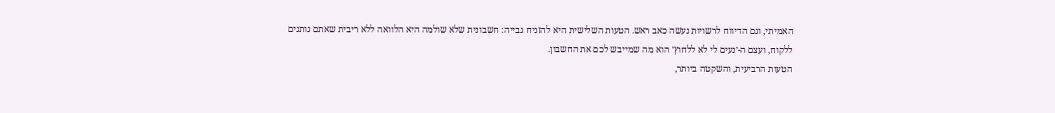האמיתי, וגם הדיווח לרשויות נעשה כאב ראש. הטעות השלישית היא להזניח גבייה: חשבונית שלא שולמה היא הלוואה ללא ריבית שאתם נותנים ללקוח, ועצם ה-׳נעים לי לא ללחוץ׳ הוא מה שמייבש לכם את החשבון.
הטעות הרביעית, והשקטה ביותר,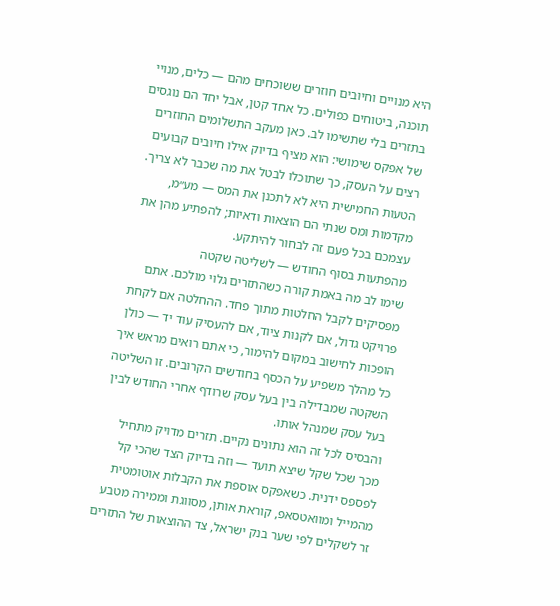היא מנויים וחיובים חוזרים ששוכחים מהם — כלים, מנויי תוכנה, ביטוחים כפולים. כל אחד קטן, אבל יחד הם נוגסים בתזרים בלי שתשימו לב. כאן מעקב התשלומים החוזרים של אפקס שימושי: הוא מציף בדיוק אילו חיובים קבועים רצים על העסק, כך שתוכלו לבטל את מה שכבר לא צריך. הטעות החמישית היא לא לתכנן את המס — מע״מ, מקדמות ומס שנתי הם הוצאות ודאיות; להפתיע מהן את עצמכם בכל פעם זה לבחור להיתקע.
מהפתעות בסוף החודש — לשליטה שקטה
שימו לב מה באמת קורה כשהתזרים גלוי מולכם. אתם מפסיקים לקבל החלטות מתוך פחד. ההחלטה אם לקחת פרויקט גדול, אם לקנות ציוד, אם להעסיק עוד יד — כולן הופכות לחישוב במקום להימור, כי אתם רואים מראש איך כל מהלך משפיע על הכסף בחודשים הקרובים. זו השליטה השקטה שמבדילה בין בעל עסק שרודף אחרי החודש לבין בעל עסק שמנהל אותו.
והבסיס לכל זה הוא נתונים נקיים. תזרים מדויק מתחיל מכך שכל שקל שיצא תועד — וזה בדיוק הצד שהכי קל לפספס ידנית. כשאפקס אוספת את הקבלות אוטומטית מהמייל ומוואטסאפ, קוראת אותן, מסווגת וממירה מטבע זר לשקלים לפי שער בנק ישראל, צד ההוצאות של התזרים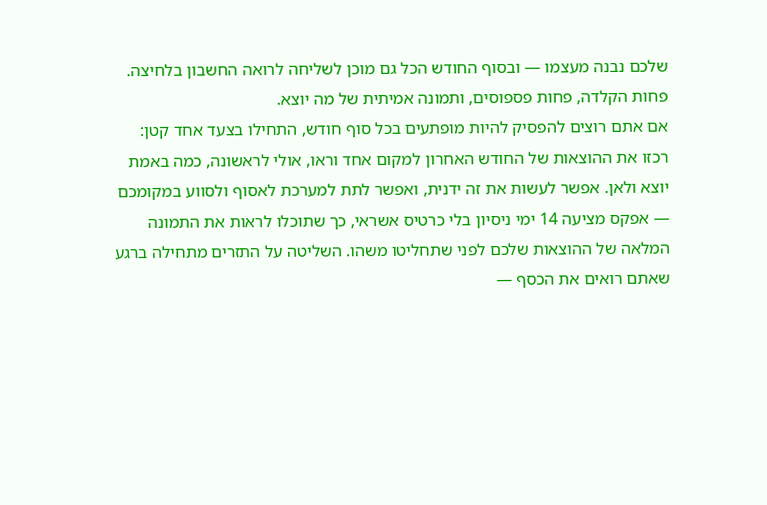שלכם נבנה מעצמו — ובסוף החודש הכל גם מוכן לשליחה לרואה החשבון בלחיצה. פחות הקלדה, פחות פספוסים, ותמונה אמיתית של מה יוצא.
אם אתם רוצים להפסיק להיות מופתעים בכל סוף חודש, התחילו בצעד אחד קטן: רכזו את ההוצאות של החודש האחרון למקום אחד וראו, אולי לראשונה, כמה באמת יוצא ולאן. אפשר לעשות את זה ידנית, ואפשר לתת למערכת לאסוף ולסווע במקומכם — אפקס מציעה 14 ימי ניסיון בלי כרטיס אשראי, כך שתוכלו לראות את התמונה המלאה של ההוצאות שלכם לפני שתחליטו משהו. השליטה על התזרים מתחילה ברגע שאתם רואים את הכסף —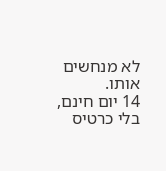לא מנחשים אותו.
14 יום חינם, בלי כרטיס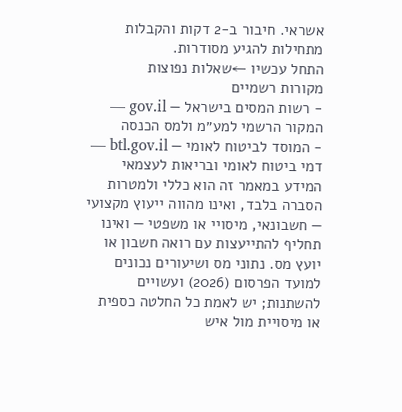אשראי. חיבור ב‑2 דקות והקבלות מתחילות להגיע מסודרות.
התחל עכשיו ←שאלות נפוצות
מקורות רשמיים
- רשות המסים בישראל — gov.il — המקור הרשמי למע״מ ולמס הכנסה
- המוסד לביטוח לאומי — btl.gov.il — דמי ביטוח לאומי ובריאות לעצמאי
המידע במאמר זה הוא כללי ולמטרות הסברה בלבד, ואינו מהווה ייעוץ מקצועי — חשבונאי, מיסויי או משפטי — ואינו תחליף להתייעצות עם רואה חשבון או יועץ מס. נתוני מס ושיעורים נכונים למועד הפרסום (2026) ועשויים להשתנות; יש לאמת כל החלטה כספית או מיסויית מול איש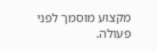מקצוע מוסמך לפני פעולה.